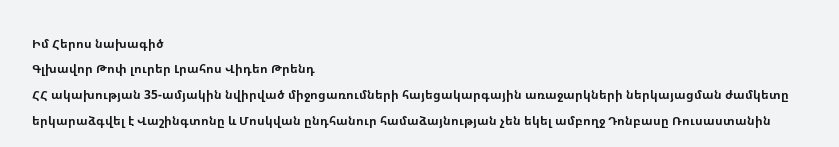Իմ Հերոս նախագիծ
Գլխավոր Թոփ լուրեր Լրահոս Վիդեո Թրենդ
ՀՀ ակախության 35-ամյակին նվիրված միջոցառումների հայեցակարգային առաջարկների ներկայացման ժամկետը երկարաձգվել է Վաշինգտոնը և Մոսկվան ընդհանուր համաձայնության չեն եկել ամբողջ Դոնբասը Ռուսաստանին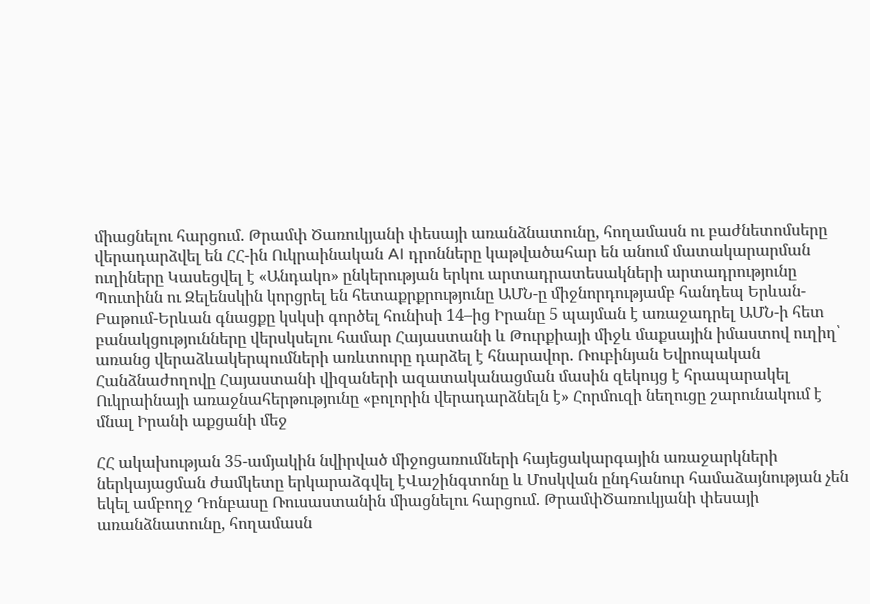միացնելու հարցում. Թրամփ Ծառուկյանի փեսայի առանձնատունը, հողամասն ու բաժնետոմսերը վերադարձվել են ՀՀ-ին Ուկրաինական AI դրոնները կաթվածահար են անում մատակարարման ուղիները Կասեցվել է «Անդակո» ընկերության երկու արտադրատեսակների արտադրությունը Պուտինն ու Զելենսկին կորցրել են հետաքրքրությունը ԱՄՆ-ը միջնորդությամբ հանդեպ Երևան-Բաթում-Երևան գնացքը կսկսի գործել հունիսի 14–ից Իրանը 5 պայման է առաջադրել ԱՄՆ-ի հետ բանակցությունները վերսկսելու համար Հայաստանի և Թուրքիայի միջև մաքսային իմաստով ուղիղ՝ առանց վերաձևակերպումների առևտուրը դարձել է հնարավոր. Ռուբինյան Եվրոպական Հանձնաժողովը Հայաստանի վիզաների ազատականացման մասին զեկույց է հրապարակել Ուկրաինայի առաջնահերթությունը «բոլորին վերադարձնելն է» Հորմուզի նեղուցը շարունակում է մնալ Իրանի աքցանի մեջ

ՀՀ ակախության 35-ամյակին նվիրված միջոցառումների հայեցակարգային առաջարկների ներկայացման ժամկետը երկարաձգվել էՎաշինգտոնը և Մոսկվան ընդհանուր համաձայնության չեն եկել ամբողջ Դոնբասը Ռուսաստանին միացնելու հարցում. ԹրամփԾառուկյանի փեսայի առանձնատունը, հողամասն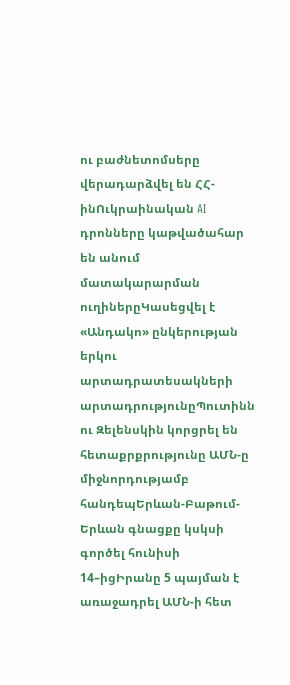ու բաժնետոմսերը վերադարձվել են ՀՀ-ինՈւկրաինական AI դրոնները կաթվածահար են անում մատակարարման ուղիներըԿասեցվել է «Անդակո» ընկերության երկու արտադրատեսակների արտադրությունըՊուտինն ու Զելենսկին կորցրել են հետաքրքրությունը ԱՄՆ-ը միջնորդությամբ հանդեպԵրևան-Բաթում-Երևան գնացքը կսկսի գործել հունիսի 14–իցԻրանը 5 պայման է առաջադրել ԱՄՆ-ի հետ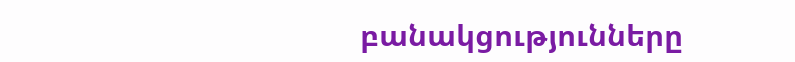բանակցությունները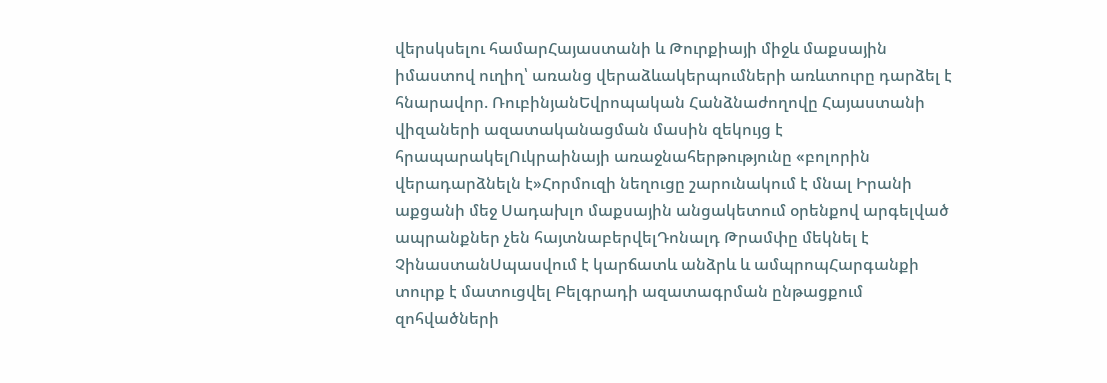վերսկսելու համարՀայաստանի և Թուրքիայի միջև մաքսային իմաստով ուղիղ՝ առանց վերաձևակերպումների առևտուրը դարձել է հնարավոր. ՌուբինյանԵվրոպական Հանձնաժողովը Հայաստանի վիզաների ազատականացման մասին զեկույց է հրապարակելՈւկրաինայի առաջնահերթությունը «բոլորին վերադարձնելն է»Հորմուզի նեղուցը շարունակում է մնալ Իրանի աքցանի մեջ Սադախլո մաքսային անցակետում օրենքով արգելված ապրանքներ չեն հայտնաբերվելԴոնալդ Թրամփը մեկնել է ՉինաստանՍպասվում է կարճատև անձրև և ամպրոպՀարգանքի տուրք է մատուցվել Բելգրադի ազատագրման ընթացքում զոհվածների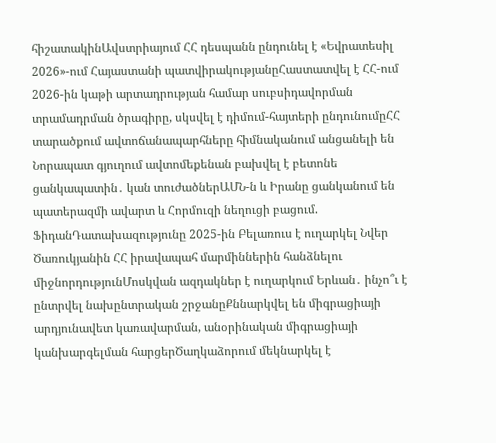հիշատակինԱվստրիայում ՀՀ դեսպանն ընդունել է «Եվրատեսիլ 2026»-ում Հայաստանի պատվիրակությանըՀաստատվել է ՀՀ-ում 2026-ին կաթի արտադրության համար սուբսիդավորման տրամադրման ծրագիրը, սկսվել է դիմում-հայտերի ընդունումըՀՀ տարածքում ավտոճանապարհները հիմնականում անցանելի են Նորապատ գյուղում ավտոմեքենան բախվել է բետոնե ցանկապատին․ կան տուժածներԱՄՆ-ն և Իրանը ցանկանում են պատերազմի ավարտ և Հորմուզի նեղուցի բացում. ՖիդանԴատախազությունը 2025-ին Բելառուս է ուղարկել Նվեր Ծառուկյանին ՀՀ իրավապահ մարմիններին հանձնելու միջնորդությունՄոսկվան ազդակներ է ուղարկում Երևան․ ինչո՞ւ է ընտրվել նախընտրական շրջանըՔննարկվել են միգրացիայի արդյունավետ կառավարման, անօրինական միգրացիայի կանխարգելման հարցերԾաղկաձորում մեկնարկել է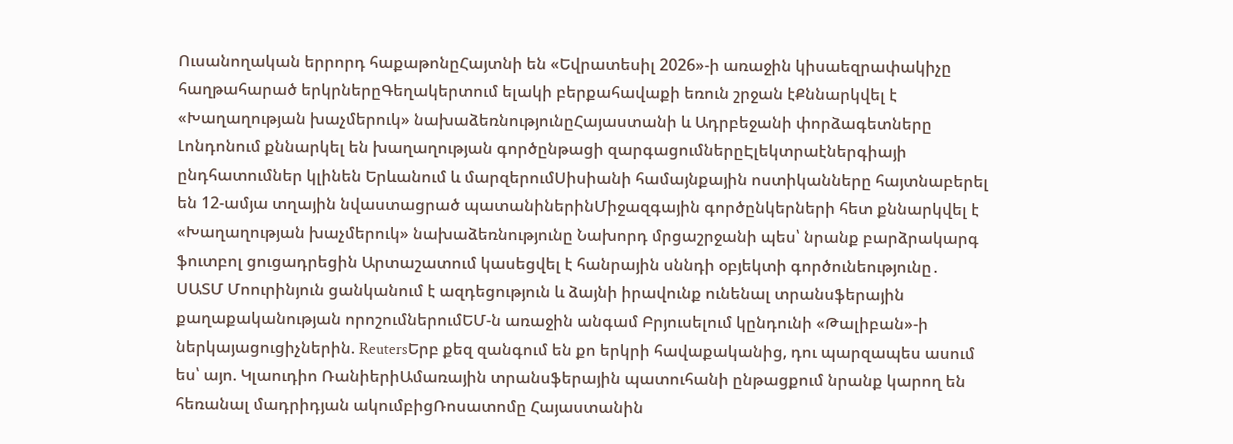Ուսանողական երրորդ հաքաթոնըՀայտնի են «Եվրատեսիլ 2026»-ի առաջին կիսաեզրափակիչը հաղթահարած երկրներըԳեղակերտում ելակի բերքահավաքի եռուն շրջան էՔննարկվել է «Խաղաղության խաչմերուկ» նախաձեռնությունըՀայաստանի և Ադրբեջանի փորձագետները Լոնդոնում քննարկել են խաղաղության գործընթացի զարգացումներըԷլեկտրաէներգիայի ընդհատումներ կլինեն Երևանում և մարզերումՍիսիանի համայնքային ոստիկանները հայտնաբերել են 12-ամյա տղային նվաստացրած պատանիներինՄիջազգային գործընկերների հետ քննարկվել է «Խաղաղության խաչմերուկ» նախաձեռնությունը Նախորդ մրցաշրջանի պես՝ նրանք բարձրակարգ ֆուտբոլ ցուցադրեցին Արտաշատում կասեցվել է հանրային սննդի օբյեկտի գործունեությունը․ ՍԱՏՄ Մոուրինյուն ցանկանում է ազդեցություն և ձայնի իրավունք ունենալ տրանսֆերային քաղաքականության որոշումներումԵՄ-ն առաջին անգամ Բրյուսելում կընդունի «Թալիբան»-ի ներկայացուցիչներին. ReutersԵրբ քեզ զանգում են քո երկրի հավաքականից, դու պարզապես ասում ես՝ այո. Կլաուդիո ՌանիերիԱմառային տրանսֆերային պատուհանի ընթացքում նրանք կարող են հեռանալ մադրիդյան ակումբիցՌոսատոմը Հայաստանին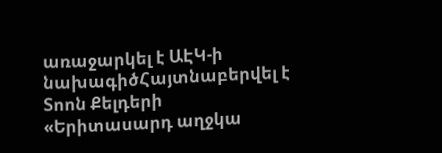առաջարկել է ԱԷԿ-ի նախագիծՀայտնաբերվել է Տոոն Քելդերի «Երիտասարդ աղջկա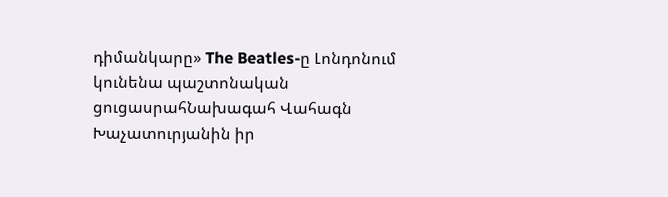դիմանկարը» The Beatles-ը Լոնդոնում կունենա պաշտոնական ցուցասրահՆախագահ Վահագն Խաչատուրյանին իր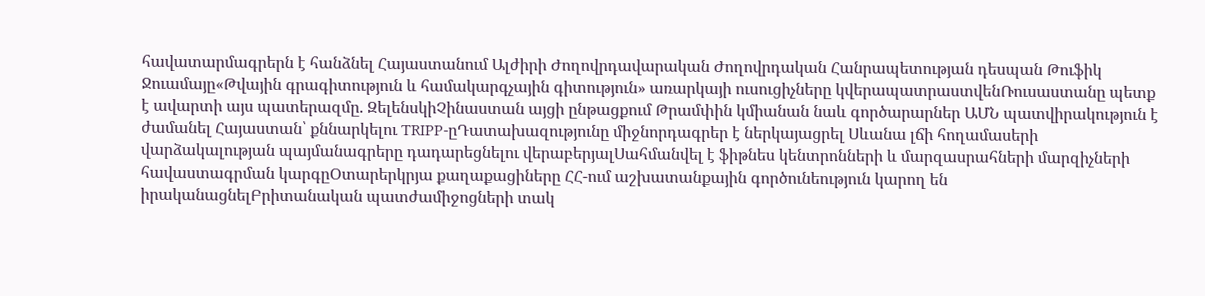հավատարմագրերն է հանձնել Հայաստանում Ալժիրի Ժողովրդավարական Ժողովրդական Հանրապետության դեսպան Թուֆիկ Ջուամայը«Թվային գրագիտություն և համակարգչային գիտություն» առարկայի ուսուցիչները կվերապատրաստվենՌուսաստանը պետք է ավարտի այս պատերազմը. ԶելենսկիՉինաստան այցի ընթացքում Թրամփին կմիանան նաև գործարարներ ԱՄՆ պատվիրակություն է ժամանել Հայաստան՝ քննարկելու TRIPP-ըԴատախազությունը միջնորդագրեր է ներկայացրել Սևանա լճի հողամասերի վարձակալության պայմանագրերը դադարեցնելու վերաբերյալՍահմանվել է ֆիթնես կենտրոնների և մարզասրահների մարզիչների հավաստագրման կարգըՕտարերկրյա քաղաքացիները ՀՀ-ում աշխատանքային գործունեություն կարող են իրականացնելԲրիտանական պատժամիջոցների տակ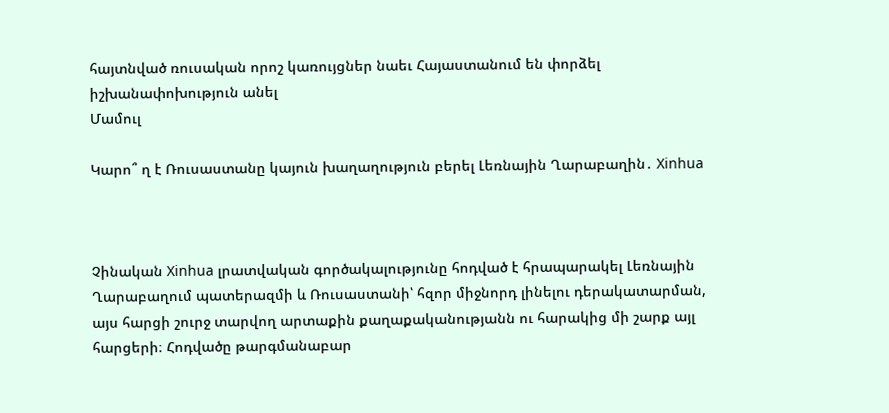հայտնված ռուսական որոշ կառույցներ նաեւ Հայաստանում են փորձել իշխանափոխություն անել
Մամուլ

Կարո՞ ղ է Ռուսաստանը կայուն խաղաղություն բերել Լեռնային Ղարաբաղին․ Xinhua



Չինական Xinhua լրատվական գործակալությունը հոդված է հրապարակել Լեռնային Ղարաբաղում պատերազմի և Ռուսաստանի՝ հզոր միջնորդ լինելու դերակատարման, այս հարցի շուրջ տարվող արտաքին քաղաքականությանն ու հարակից մի շարք այլ հարցերի։ Հոդվածը թարգմանաբար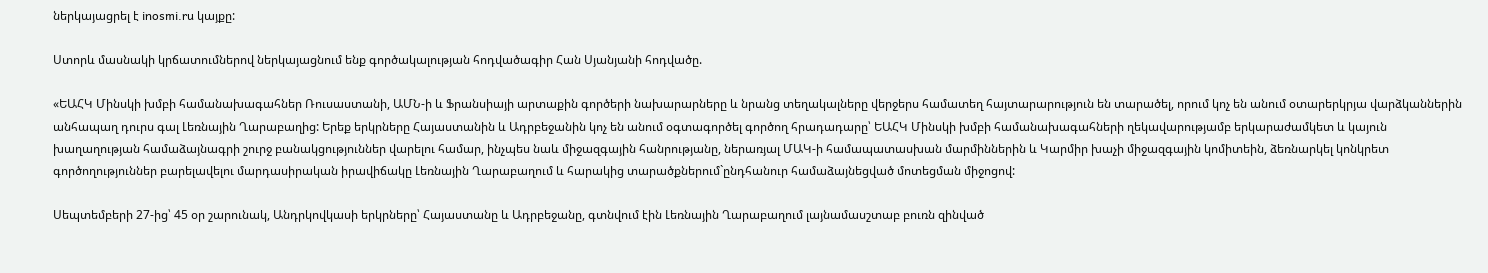ներկայացրել է inosmi.ru կայքը:

Ստորև մասնակի կրճատումներով ներկայացնում ենք գործակալության հոդվածագիր Հան Սյանյանի հոդվածը.

«ԵԱՀԿ Մինսկի խմբի համանախագահներ Ռուսաստանի, ԱՄՆ-ի և Ֆրանսիայի արտաքին գործերի նախարարները և նրանց տեղակալները վերջերս համատեղ հայտարարություն են տարածել, որում կոչ են անում օտարերկրյա վարձկաններին անհապաղ դուրս գալ Լեռնային Ղարաբաղից: Երեք երկրները Հայաստանին և Ադրբեջանին կոչ են անում օգտագործել գործող հրադադարը՝ ԵԱՀԿ Մինսկի խմբի համանախագահների ղեկավարությամբ երկարաժամկետ և կայուն խաղաղության համաձայնագրի շուրջ բանակցություններ վարելու համար, ինչպես նաև միջազգային հանրությանը, ներառյալ ՄԱԿ-ի համապատասխան մարմիններին և Կարմիր խաչի միջազգային կոմիտեին, ձեռնարկել կոնկրետ գործողություններ բարելավելու մարդասիրական իրավիճակը Լեռնային Ղարաբաղում և հարակից տարածքներում`ընդհանուր համաձայնեցված մոտեցման միջոցով:

Սեպտեմբերի 27-ից՝ 45 օր շարունակ, Անդրկովկասի երկրները՝ Հայաստանը և Ադրբեջանը, գտնվում էին Լեռնային Ղարաբաղում լայնամասշտաբ բուռն զինված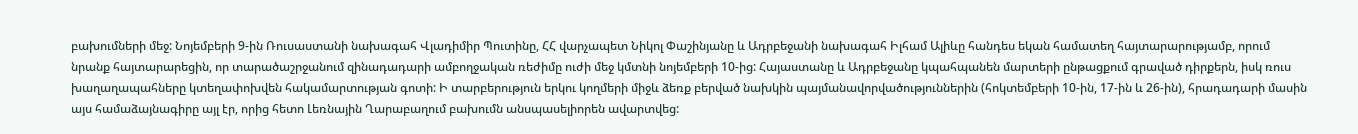բախումների մեջ: Նոյեմբերի 9-ին Ռուսաստանի նախագահ Վլադիմիր Պուտինը, ՀՀ վարչապետ Նիկոլ Փաշինյանը և Ադրբեջանի նախագահ Իլհամ Ալիևը հանդես եկան համատեղ հայտարարությամբ, որում նրանք հայտարարեցին, որ տարածաշրջանում զինադադարի ամբողջական ռեժիմը ուժի մեջ կմտնի նոյեմբերի 10-ից: Հայաստանը և Ադրբեջանը կպահպանեն մարտերի ընթացքում գրաված դիրքերն, իսկ ռուս խաղաղապահները կտեղափոխվեն հակամարտության գոտի: Ի տարբերություն երկու կողմերի միջև ձեռք բերված նախկին պայմանավորվածություններին (հոկտեմբերի 10-ին, 17-ին և 26-ին), հրադադարի մասին այս համաձայնագիրը այլ էր, որից հետո Լեռնային Ղարաբաղում բախումն անսպասելիորեն ավարտվեց: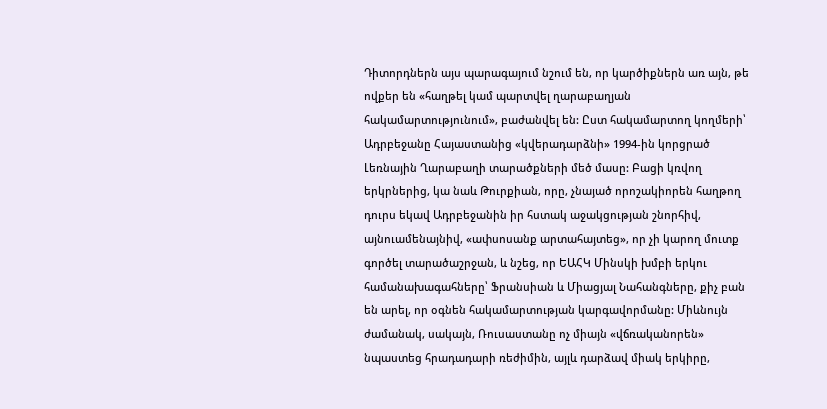Դիտորդներն այս պարագայում նշում են, որ կարծիքներն առ այն, թե ովքեր են «հաղթել կամ պարտվել ղարաբաղյան հակամարտությունում», բաժանվել են: Ըստ հակամարտող կողմերի՝ Ադրբեջանը Հայաստանից «կվերադարձնի» 1994-ին կորցրած Լեռնային Ղարաբաղի տարածքների մեծ մասը: Բացի կռվող երկրներից, կա նաև Թուրքիան, որը, չնայած որոշակիորեն հաղթող դուրս եկավ Ադրբեջանին իր հստակ աջակցության շնորհիվ, այնուամենայնիվ, «ափսոսանք արտահայտեց», որ չի կարող մուտք գործել տարածաշրջան, և նշեց, որ ԵԱՀԿ Մինսկի խմբի երկու համանախագահները՝ Ֆրանսիան և Միացյալ Նահանգները, քիչ բան են արել, որ օգնեն հակամարտության կարգավորմանը: Միևնույն ժամանակ, սակայն, Ռուսաստանը ոչ միայն «վճռականորեն» նպաստեց հրադադարի ռեժիմին, այլև դարձավ միակ երկիրը,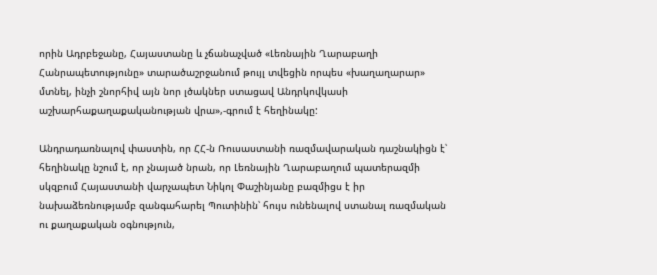որին Ադրբեջանը, Հայաստանը և չճանաչված «Լեռնային Ղարաբաղի Հանրապետությունը» տարածաշրջանում թույլ տվեցին որպես «խաղաղարար» մտնել, ինչի շնորհիվ այն նոր լծակներ ստացավ Անդրկովկասի աշխարհաքաղաքականության վրա»,-գրում է հեղինակը:

Անդրադառնալով փաստին, որ ՀՀ-ն Ռուսաստանի ռազմավարական դաշնակիցն է՝ հեղինակը նշում է, որ չնայած նրան, որ Լեռնային Ղարաբաղում պատերազմի սկզբում Հայաստանի վարչապետ Նիկոլ Փաշինյանը բազմիցս է իր նախաձեռնությամբ զանգահարել Պուտինին՝ հույս ունենալով ստանալ ռազմական ու քաղաքական օգնություն,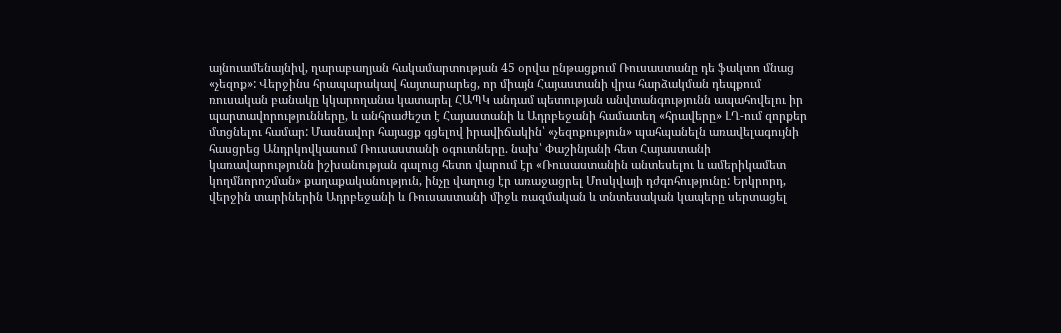այնուամենայնիվ, ղարաբաղյան հակամարտության 45 օրվա ընթացքում Ռուսաստանը դե ֆակտո մնաց «չեզոք»: Վերջինս հրապարակավ հայտարարեց, որ միայն Հայաստանի վրա հարձակման դեպքում ռուսական բանակը կկարողանա կատարել ՀԱՊԿ անդամ պետության անվտանգությունն ապահովելու իր պարտավորությունները, և անհրաժեշտ է Հայաստանի և Ադրբեջանի համատեղ «հրավերը» ԼՂ-ում զորքեր մտցնելու համար: Մասնավոր հայացք գցելով իրավիճակին՝ «չեզոքություն» պահպանելն առավելագույնի հասցրեց Անդրկովկասում Ռուսաստանի օգուտները. նախ՝ Փաշինյանի հետ Հայաստանի կառավարությունն իշխանության գալուց հետո վարում էր «Ռուսաստանին անտեսելու և ամերիկամետ կողմնորոշման» քաղաքականություն, ինչը վաղուց էր առաջացրել Մոսկվայի դժգոհությունը: Երկրորդ, վերջին տարիներին Ադրբեջանի և Ռուսաստանի միջև ռազմական և տնտեսական կապերը սերտացել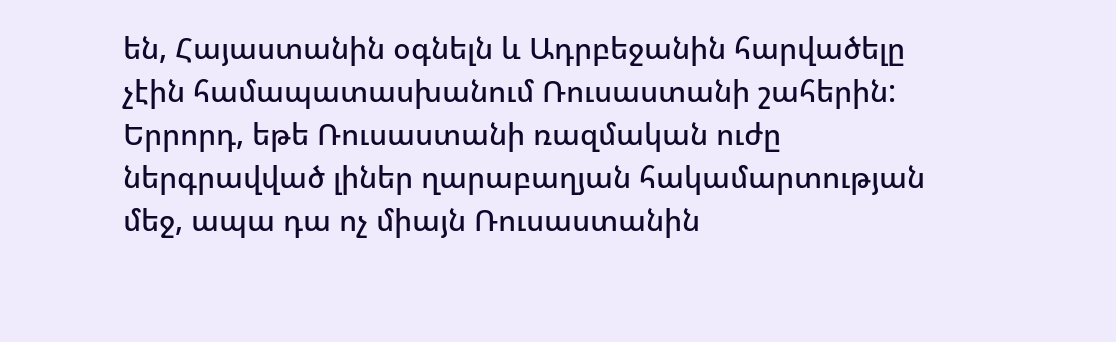են, Հայաստանին օգնելն և Ադրբեջանին հարվածելը չէին համապատասխանում Ռուսաստանի շահերին: Երրորդ, եթե Ռուսաստանի ռազմական ուժը ներգրավված լիներ ղարաբաղյան հակամարտության մեջ, ապա դա ոչ միայն Ռուսաստանին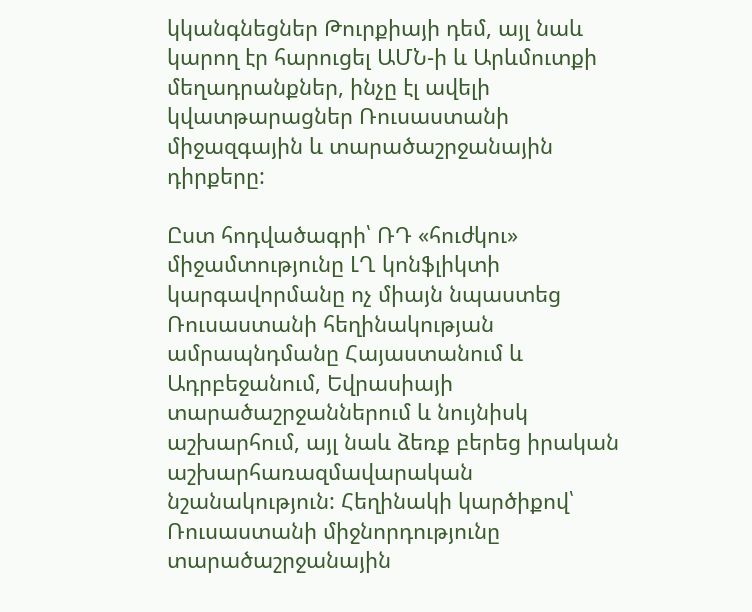կկանգնեցներ Թուրքիայի դեմ, այլ նաև կարող էր հարուցել ԱՄՆ-ի և Արևմուտքի մեղադրանքներ, ինչը էլ ավելի կվատթարացներ Ռուսաստանի միջազգային և տարածաշրջանային դիրքերը:

Ըստ հոդվածագրի՝ ՌԴ «հուժկու» միջամտությունը ԼՂ կոնֆլիկտի կարգավորմանը ոչ միայն նպաստեց Ռուսաստանի հեղինակության ամրապնդմանը Հայաստանում և Ադրբեջանում, Եվրասիայի տարածաշրջաններում և նույնիսկ աշխարհում, այլ նաև ձեռք բերեց իրական աշխարհառազմավարական նշանակություն: Հեղինակի կարծիքով՝ Ռուսաստանի միջնորդությունը տարածաշրջանային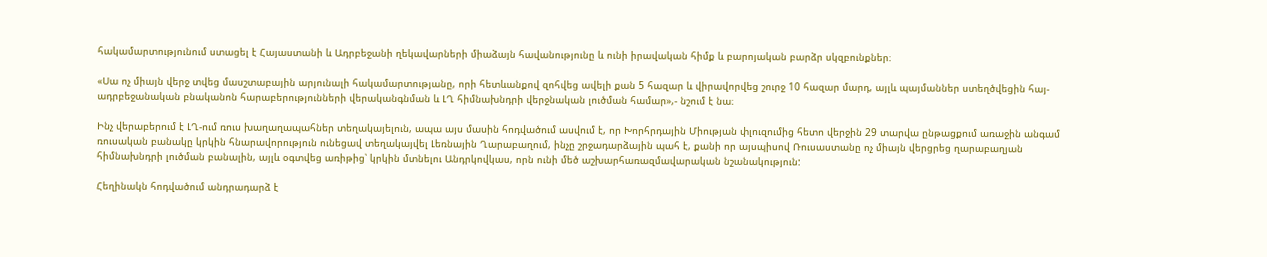հակամարտությունում ստացել է Հայաստանի և Ադրբեջանի ղեկավարների միաձայն հավանությունը և ունի իրավական հիմք և բարոյական բարձր սկզբունքներ։

«Սա ոչ միայն վերջ տվեց մասշտաբային արյունալի հակամարտությանը, որի հետևանքով զոհվեց ավելի քան 5 հազար և վիրավորվեց շուրջ 10 հազար մարդ, այլև պայմաններ ստեղծվեցին հայ-ադրբեջանական բնականոն հարաբերությունների վերականգնման և ԼՂ հիմնախնդրի վերջնական լուծման համար»,- նշում է նա։

Ինչ վերաբերում է ԼՂ-ում ռուս խաղաղապահներ տեղակայելուն, ապա այս մասին հոդվածում ասվում է, որ Խորհրդային Միության փլուզումից հետո վերջին 29 տարվա ընթացքում առաջին անգամ ռուսական բանակը կրկին հնարավորություն ունեցավ տեղակայվել Լեռնային Ղարաբաղում, ինչը շրջադարձային պահ է, քանի որ այսպիսով Ռուսաստանը ոչ միայն վերցրեց ղարաբաղյան հիմնախնդրի լուծման բանալին, այլև օգտվեց առիթից՝ կրկին մտնելու Անդրկովկաս, որն ունի մեծ աշխարհառազմավարական նշանակություն:

Հեղինակն հոդվածում անդրադարձ է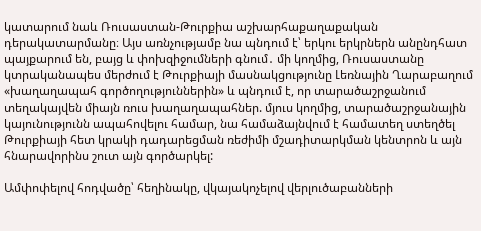կատարում նաև Ռուսաստան-Թուրքիա աշխարհաքաղաքական դերակատարմանը։ Այս առնչությամբ նա պնդում է՝ երկու երկրներն անընդհատ պայքարում են, բայց և փոխզիջումների գնում․ մի կողմից, Ռուսաստանը կտրականապես մերժում է Թուրքիայի մասնակցությունը Լեռնային Ղարաբաղում «խաղաղապահ գործողություններին» և պնդում է, որ տարածաշրջանում տեղակայվեն միայն ռուս խաղաղապահներ. մյուս կողմից, տարածաշրջանային կայունությունն ապահովելու համար, նա համաձայնվում է համատեղ ստեղծել Թուրքիայի հետ կրակի դադարեցման ռեժիմի մշադիտարկման կենտրոն և այն հնարավորինս շուտ այն գործարկել:

Ամփոփելով հոդվածը՝ հեղինակը, վկայակոչելով վերլուծաբանների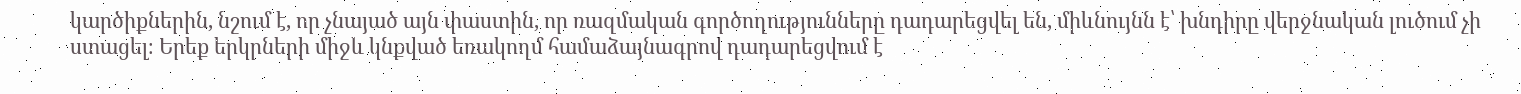կարծիքներին, նշում է, որ չնայած այն փաստին, որ ռազմական գործողությունները դադարեցվել են, միևնույնն է՝ խնդիրը վերջնական լուծում չի ստացել։ Երեք երկրների միջև կնքված եռակողմ համաձայնագրով դադարեցվում է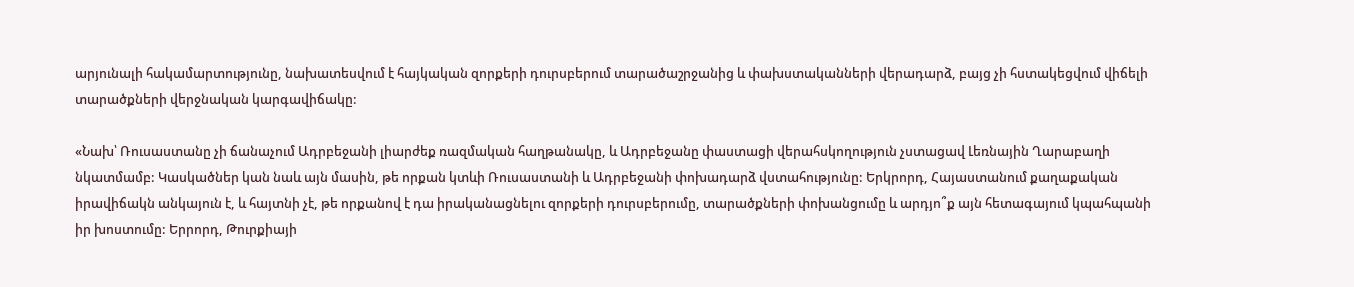արյունալի հակամարտությունը, նախատեսվում է հայկական զորքերի դուրսբերում տարածաշրջանից և փախստականների վերադարձ, բայց չի հստակեցվում վիճելի տարածքների վերջնական կարգավիճակը:

«Նախ՝ Ռուսաստանը չի ճանաչում Ադրբեջանի լիարժեք ռազմական հաղթանակը, և Ադրբեջանը փաստացի վերահսկողություն չստացավ Լեռնային Ղարաբաղի նկատմամբ: Կասկածներ կան նաև այն մասին, թե որքան կտևի Ռուսաստանի և Ադրբեջանի փոխադարձ վստահությունը: Երկրորդ, Հայաստանում քաղաքական իրավիճակն անկայուն է, և հայտնի չէ, թե որքանով է դա իրականացնելու զորքերի դուրսբերումը, տարածքների փոխանցումը և արդյո՞ք այն հետագայում կպահպանի իր խոստումը: Երրորդ, Թուրքիայի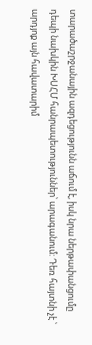տարածաշրջանային ազդեցությունն աճում է, իսկ նրա ներթափանցումը դեպի նախկին ԽՍՀՄ հանրապետություններ՝ արագանում: Դեռ հայտնի չէ ՝ արդյոք այն հավատարիմ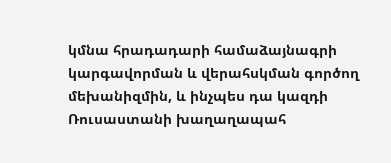կմնա հրադադարի համաձայնագրի կարգավորման և վերահսկման գործող մեխանիզմին, և ինչպես դա կազդի Ռուսաստանի խաղաղապահ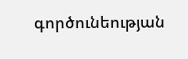գործունեության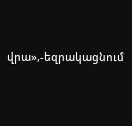վրա»,-եզրակացնում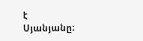է Սյանյանը։